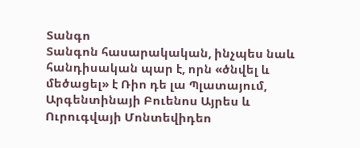Տանգո
Տանգոն հասարակական, ինչպես նաև հանդիսական պար է, որն «ծնվել և մեծացել» է Ռիո դե լա Պլատայում, Արգենտինայի Բուենոս Այրես և Ուրուգվայի Մոնտեվիդեո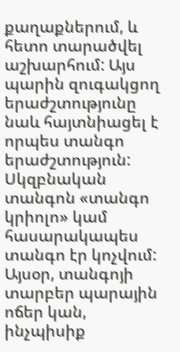քաղաքներում, և հետո տարածվել աշխարհում: Այս պարին զուգակցող երաժշտությունը նաև հայտնիացել է որպես տանգո երաժշտություն:
Սկզբնական տանգոն «տանգո կրիոլո» կամ հասարակապես տանգո էր կոչվում: Այսօր, տանգոյի տարբեր պարային ոճեր կան, ինչպիսիք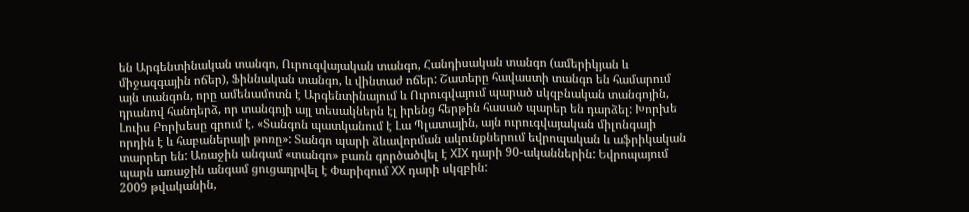են Արգենտինական տանգո, Ուրուգվայական տանգո, Հանդիսական տանգո (ամերիկյան և միջազգային ոճեր), Ֆիննական տանգո, և վինտաժ ոճեր: Շատերը հավաստի տանգո են համարում այն տանգոն, որը ամենամոտն է Արգենտինայում և Ուրուգվայում պարած սկզբնական տանգոյին, դրանով հանդերձ, որ տանգոյի այլ տեսակներն էլ իրենց հերթին հասած պարեր են դարձել: Խորխե Լուիս Բորխեսը գրում է. «Տանգոն պատկանում է Լա Պլատային, այն ուրուգվայական միլոնգայի որդին է և հաբաներայի թոռը»: Տանգո պարի ձևավորման ակունքներում եվրոպական և աֆրիկական տարրեր են: Առաջին անգամ «տանգո» բառն գործածվել է XIX դարի 90-ականներին: Եվրոպայում պարն առաջին անգամ ցուցադրվել է Փարիզում XX դարի սկզբին:
2009 թվականին,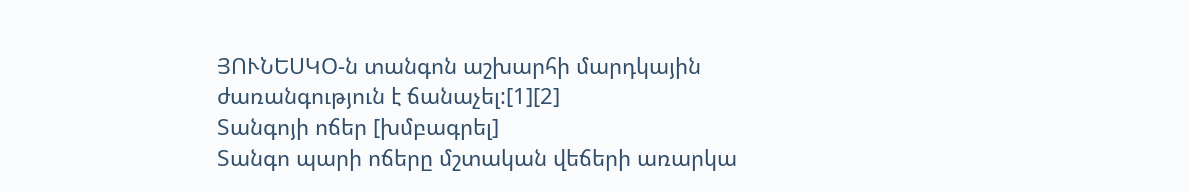ՅՈՒՆԵՍԿՕ-ն տանգոն աշխարհի մարդկային ժառանգություն է ճանաչել:[1][2]
Տանգոյի ոճեր [խմբագրել]
Տանգո պարի ոճերը մշտական վեճերի առարկա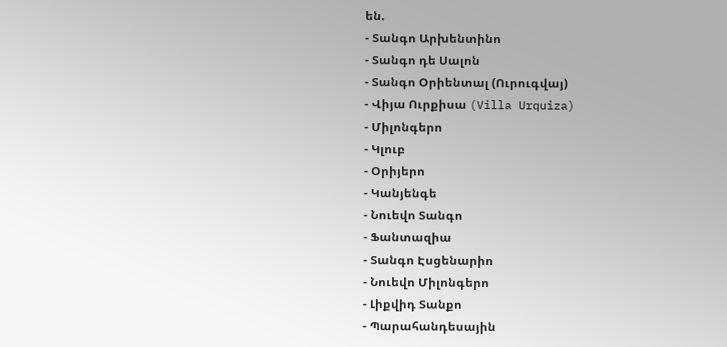են.
- Տանգո Արխենտինո
- Տանգո դե Սալոն
- Տանգո Օրիենտալ (Ուրուգվայ)
- Վիյա Ուրքիսա (Villa Urquiza)
- Միլոնգերո
- Կլուբ
- Օրիյերո
- Կանյենգե
- Նուեվո Տանգո
- Ֆանտազիա
- Տանգո Էսցենարիո
- Նուեվո Միլոնգերո
- Լիքվիդ Տանքո
- Պարահանդեսային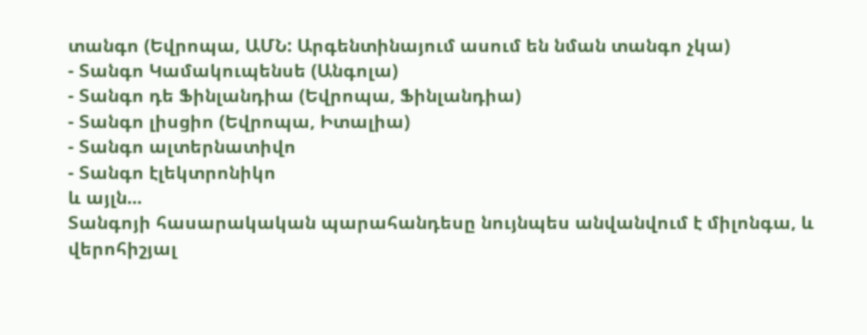տանգո (Եվրոպա, ԱՄՆ: Արգենտինայում ասում են նման տանգո չկա)
- Տանգո Կամակուպենսե (Անգոլա)
- Տանգո դե Ֆինլանդիա (Եվրոպա, Ֆինլանդիա)
- Տանգո լիսցիո (Եվրոպա, Իտալիա)
- Տանգո ալտերնատիվո
- Տանգո էլեկտրոնիկո
և այլն...
Տանգոյի հասարակական պարահանդեսը նույնպես անվանվում է միլոնգա, և վերոհիշյալ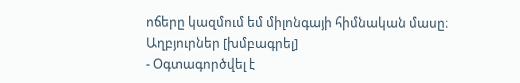ոճերը կազմում եմ միլոնգայի հիմնական մասը։
Աղբյուրներ [խմբագրել]
- Օգտագործվել է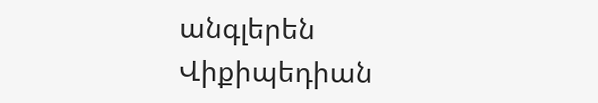անգլերեն Վիքիպեդիան